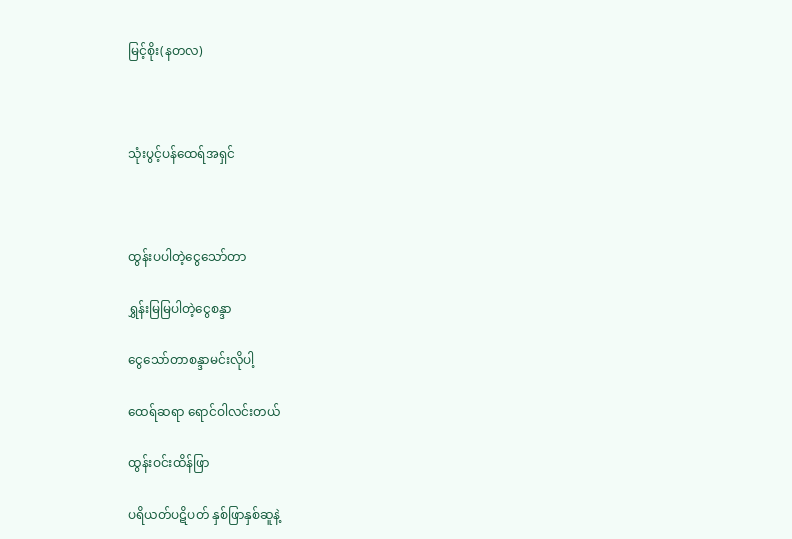မြင့်စိုး(နတလ)



သုံးပွင့်ပန်ထေရ်အရှင်



ထွန်းပပါတဲ့ငွေသော်တာ

ရွှန်းမြမြပါတဲ့ငွေစန္ဒာ

ငွေသော်တာစန္ဒာမင်းလိုပါ့

ထေရ်ဆရာ ရောင်ဝါလင်းတယ်

ထွန်းဝင်းထိန်ဖြာ

ပရိယတ်ပဋိပတ် နှစ်ဖြာနှစ်ဆူနဲ့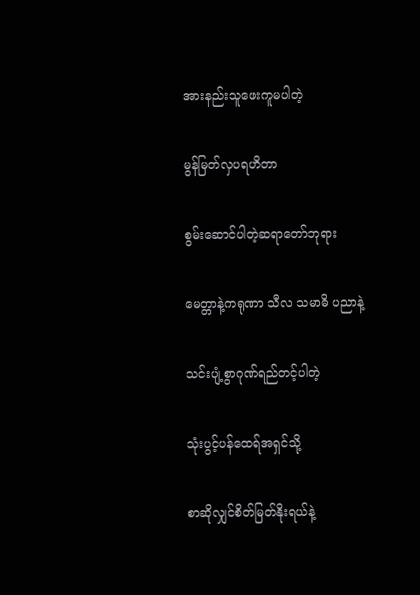အားနည်းသူဖေးကူမပါတဲ့

မွန်မြတ်လှပရဟိတာ

စွမ်းဆောင်ပါတဲ့ဆရာတော်ဘုရား

မေတ္တာနဲ့ကရုဏာ သီလ သမာဓိ ပညာနဲ့

သင်းပျံ့စွာဂုဏ်ရည်တင့်ပါတဲ့

သုံးပွင့်ပန်ထေရ်အရှင်သို့

စာဆိုလျှင်စိတ်မြတ်နိုးရယ်နဲ့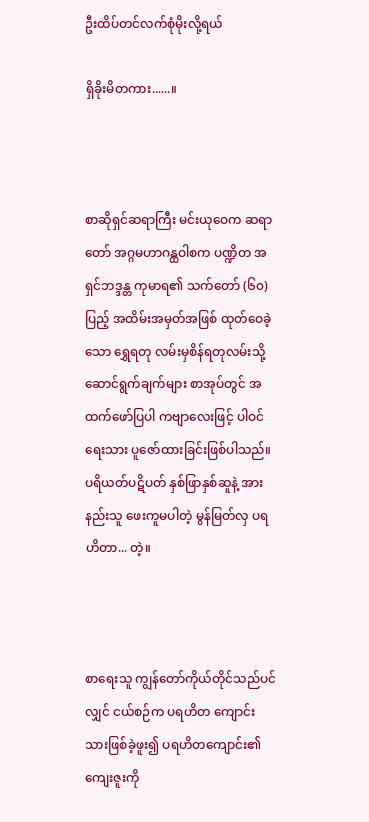ဦးထိပ်တင်လက်စုံမိုးလို့ရယ်

ရှိခိုးမိတကား......။



စာဆိုရှင်ဆရာကြီး မင်းယုဝေက ဆရာတော် အဂ္ဂမဟာဂန္ထဝါစက ပဏ္ဍိတ အရှင်ဘဒ္ဒန္တ ကုမာရ၏ သက်တော် (၆၀) ပြည့် အထိမ်းအမှတ်အဖြစ် ထုတ်ဝေခဲ့သော ရွှေရတု လမ်းမှစိန်ရတုလမ်းသို့ ဆောင်ရွက်ချက်များ စာအုပ်တွင် အထက်ဖော်ပြပါ ကဗျာလေးဖြင့် ပါဝင်ရေးသား ပူဇော်ထားခြင်းဖြစ်ပါသည်။ ပရိယတ်ပဋိပတ် နှစ်ဖြာနှစ်ဆူနဲ့ အားနည်းသူ ဖေးကူမပါတဲ့ မွန်မြတ်လှ ပရဟိတာ... တဲ့။



စာရေးသူ ကျွန်တော်ကိုယ်တိုင်သည်ပင်လျှင် ငယ်စဉ်က ပရဟိတ ကျောင်းသားဖြစ်ခဲ့ဖူး၍ ပရဟိတကျောင်း၏ ကျေးဇူးကို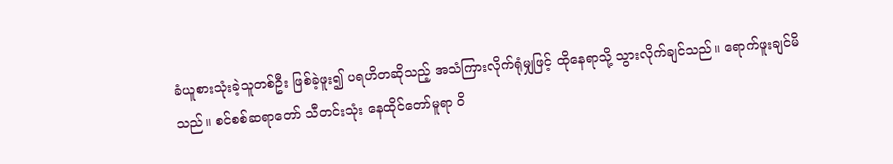ခံယူစားသုံးခဲ့သူတစ်ဦး ဖြစ်ခဲ့ဖူး၍ ပရဟိတဆိုသည့် အသံကြားလိုက်ရုံမျှဖြင့် ထိုနေရာသို့ သွားလိုက်ချင်သည်။ ရောက်ဖူးချင်မိသည်။ စင်စစ်ဆရာတော် သီတင်းသုံး နေထိုင်တော်မူရာ ဝိ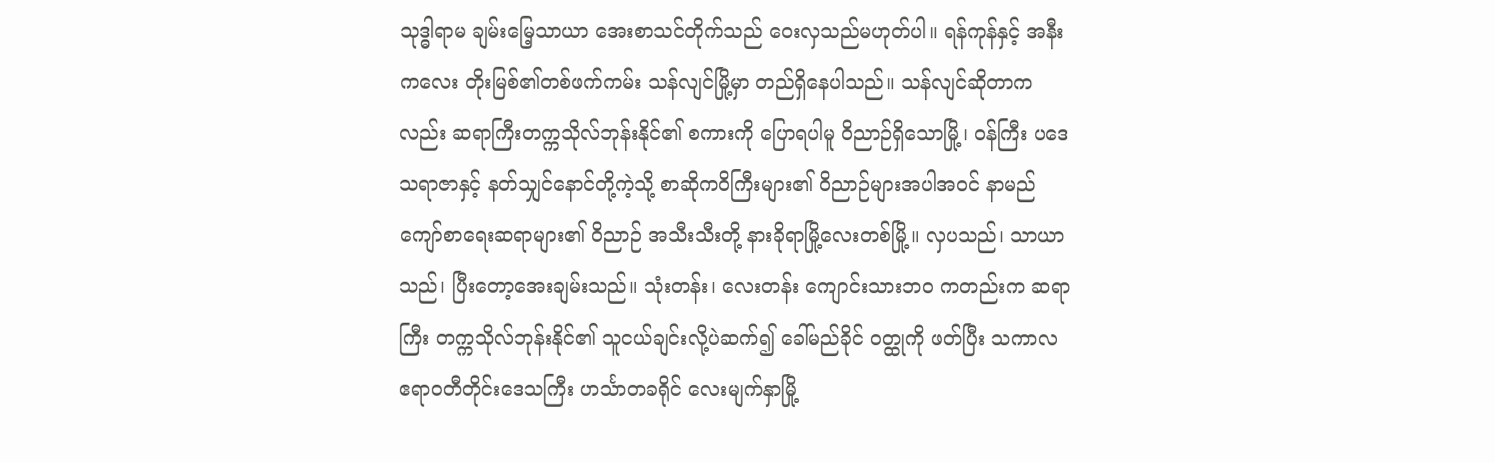သုဒ္ဓါရာမ ချမ်းမြေ့သာယာ အေးစာသင်တိုက်သည် ဝေးလှသည်မဟုတ်ပါ။ ရန်ကုန်နှင့် အနီးကလေး တိုးမြစ်၏တစ်ဖက်ကမ်း သန်လျင်မြို့မှာ တည်ရှိနေပါသည်။ သန်လျင်ဆိုတာကလည်း ဆရာကြီးတက္ကသိုလ်ဘုန်းနိုင်၏ စကားကို ပြောရပါမူ ဝိညာဉ်ရှိသောမြို့၊ ဝန်ကြီး ပဒေသရာဇာနှင့် နတ်သျှင်နောင်တို့ကဲ့သို့ စာဆိုကဝိကြီးများ၏ ဝိညာဉ်များအပါအဝင် နာမည်ကျော်စာရေးဆရာများ၏ ဝိညာဉ် အသီးသီးတို့ နားခိုရာမြို့လေးတစ်မြို့။ လှပသည်၊ သာယာသည်၊ ပြီးတော့အေးချမ်းသည်။ သုံးတန်း၊ လေးတန်း ကျောင်းသားဘ၀ ကတည်းက ဆရာကြီး တက္ကသိုလ်ဘုန်းနိုင်၏ သူငယ်ချင်းလို့ပဲဆက်၍ ခေါ်မည်ခိုင် ဝတ္ထုကို ဖတ်ပြီး သကာလ ဧရာဝတီတိုင်းဒေသကြီး ဟင်္သာတခရိုင် လေးမျက်နှာမြို့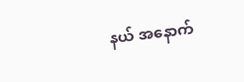နယ် အနောက်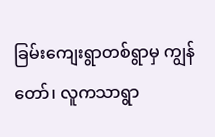ခြမ်းကျေးရွာတစ်ရွာမှ ကျွန်တော်၊ လူကသာရွာ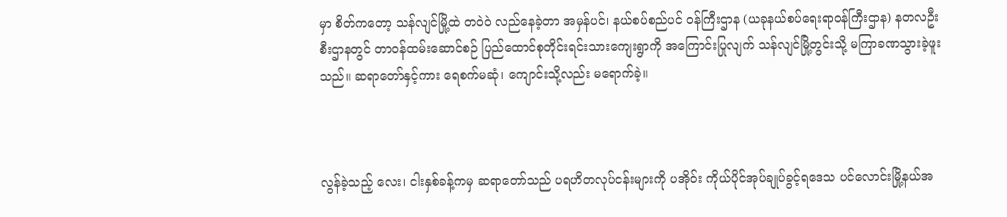မှာ စိတ်ကတော့ သန်လျင်မြို့ထဲ တဝဲဝဲ လည်နေခဲ့တာ အမှန်ပင်၊ နယ်စပ်စည်ပင် ဝန်ကြီးဌာန (ယခုနယ်စပ်ရေးရာဝန်ကြီးဌာန) နတလဦးစီးဌာနတွင် တာဝန်ထမ်းဆောင်စဉ် ပြည်ထောင်စုတိုင်းရင်းသားကျေးရွာကို အကြောင်းပြုလျက် သန်လျင်မြို့တွင်းသို့ မကြာခဏသွားခဲ့ဖူးသည်။ ဆရာတော်နှင့်ကား ရေစက်မဆုံ၊ ကျောင်းသို့လည်း မရောက်ခဲ့။



လွန်ခဲ့သည့် လေး၊ ငါးနှစ်ခန့်ကမှ ဆရာတော်သည် ပရဟိတလုပ်ငန်းများကို ပအိုဝ်း ကိုယ်ပိုင်အုပ်ချုပ်ခွင့်ရဒေသ ပင်လောင်းမြို့နယ်အ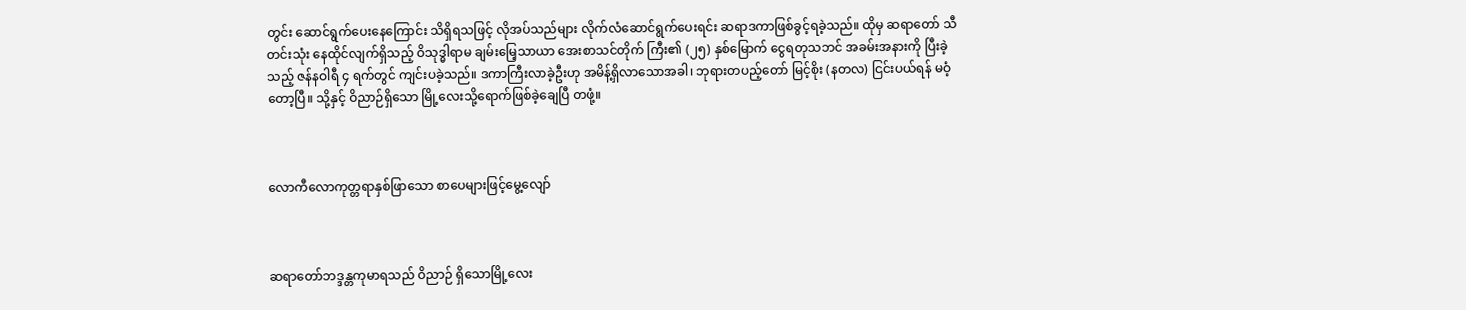တွင်း ဆောင်ရွက်ပေးနေကြောင်း သိရှိရသဖြင့် လိုအပ်သည်များ လိုက်လံဆောင်ရွက်ပေးရင်း ဆရာဒကာဖြစ်ခွင့်ရခဲ့သည်။ ထိုမှ ဆရာတော် သီတင်းသုံး နေထိုင်လျက်ရှိသည့် ဝိသုဒ္ဓါရာမ ချမ်းမြေ့သာယာ အေးစာသင်တိုက် ကြီး၏ (၂၅) နှစ်မြောက် ငွေရတုသဘင် အခမ်းအနားကို ပြီးခဲ့သည့် ဇန်နဝါရီ ၄ ရက်တွင် ကျင်းပခဲ့သည်။ ဒကာကြီးလာခဲ့ဦးဟု အမိန့်ရှိလာသောအခါ၊ ဘုရားတပည့်တော် မြင့်စိုး (နတလ) ငြင်းပယ်ရန် မဝံ့တော့ပြီ။ သို့နှင့် ဝိညာဉ်ရှိသော မြို့လေးသို့ရောက်ဖြစ်ခဲ့ချေပြီ တဖုံ့။



လောကီလောကုတ္တရာနှစ်ဖြာသော စာပေများဖြင့်မွေ့လျော်



ဆရာတော်ဘဒ္ဒန္တကုမာရသည် ဝိညာဉ် ရှိသောမြို့လေး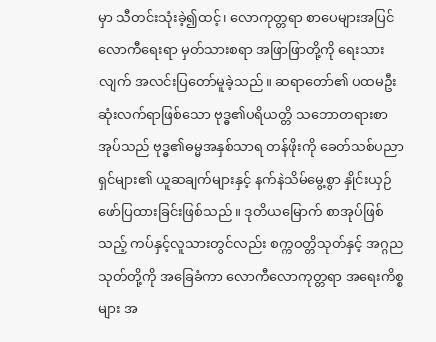မှာ သီတင်းသုံးခဲ့၍ထင့်၊ လောကုတ္တရာ စာပေများအပြင် လောကီရေးရာ မှတ်သားစရာ အဖြာဖြာတို့ကို ရေးသားလျက် အလင်းပြတော်မူခဲ့သည်။ ဆရာတော်၏ ပထမဦးဆုံးလက်ရာဖြစ်သော ဗုဒ္ဓ၏ပရိယတ္တိ သဘောတရားစာအုပ်သည် ဗုဒ္ဓ၏ဓမ္မအနှစ်သာရ တန်ဖိုးကို ခေတ်သစ်ပညာရှင်များ၏ ယူဆချက်များနှင့် နက်နဲသိမ်မွေ့စွာ နှိုင်းယှဉ် ဖော်ပြထားခြင်းဖြစ်သည်။ ဒုတိယမြောက် စာအုပ်ဖြစ်သည့် ကပ်နှင့်လူသားတွင်လည်း စက္ကဝတ္တိသုတ်နှင့် အဂ္ဂညသုတ်တို့ကို အခြေခံကာ လောကီလောကုတ္တရာ အရေးကိစ္စများ အ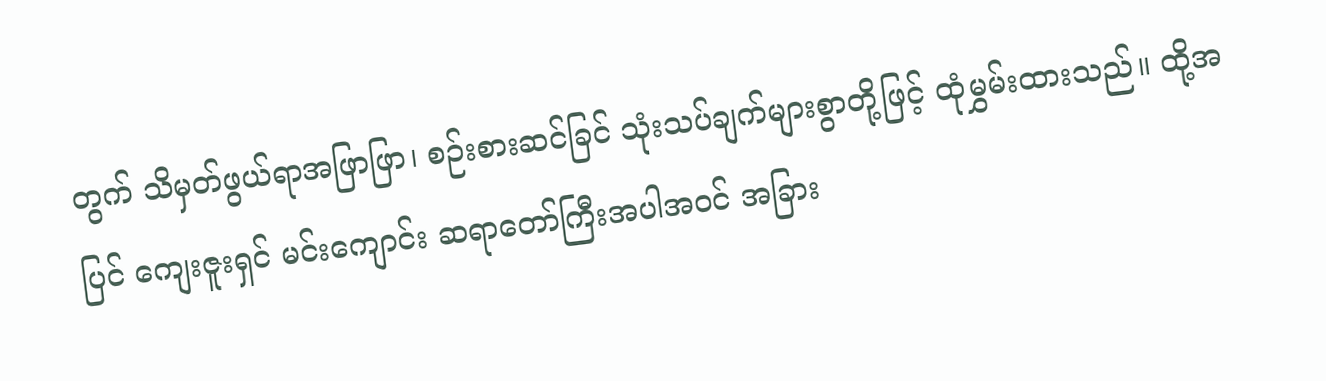တွက် သိမှတ်ဖွယ်ရာအဖြာဖြာ၊ စဉ်းစားဆင်ခြင် သုံးသပ်ချက်များစွာတို့ဖြင့် ထုံမွှမ်းထားသည်။ ထို့အပြင် ကျေးဇူးရှင် မင်းကျောင်း ဆရာတော်ကြီးအပါအဝင် အခြား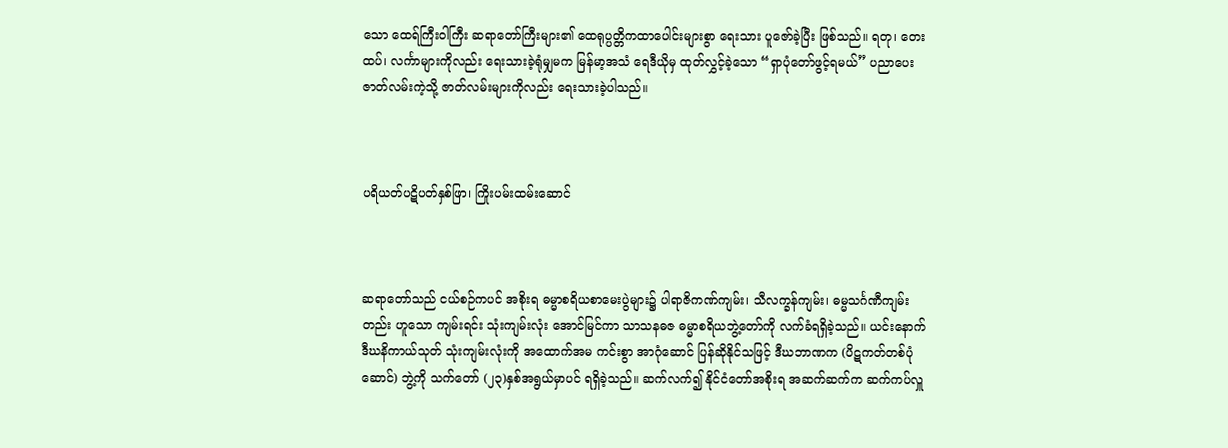သော ထေရ်ကြီးဝါကြီး ဆရာတော်ကြီးများ၏ ထေရုပ္ပတ္တိကထာပေါင်းများစွာ ရေးသား ပူဇော်ခဲ့ပြီး ဖြစ်သည်။ ရတု၊ တေးထပ်၊ လင်္ကာများကိုလည်း ရေးသားခဲ့ရုံမျှမက မြန်မာ့အသံ ရေဒီယိုမှ ထုတ်လွှင့်ခဲ့သော “ရှာပုံတော်ဖွင့်ရမယ်” ပညာပေးဇာတ်လမ်းကဲ့သို့ ဇာတ်လမ်းများကိုလည်း ရေးသားခဲ့ပါသည်။



ပရိယတ်ပဋိပတ်နှစ်ဖြာ၊ ကြိုးပမ်းထမ်းဆောင်



ဆရာတော်သည် ငယ်စဉ်ကပင် အစိုးရ ဓမ္မာစရိယစာမေးပွဲများ၌ ပါရာဇိကဏ်ကျမ်း၊ သီလက္ခန်ကျမ်း၊ ဓမ္မသင်္ဂဏီကျမ်းတည်း ဟူသော ကျမ်းရင်း သုံးကျမ်းလုံး အောင်မြင်ကာ သာသနဓဇ ဓမ္မာစရိယဘွဲ့တော်ကို လက်ခံရရှိခဲ့သည်။ ယင်းနောက် ဒီဃနိကာယ်သုတ် သုံးကျမ်းလုံးကို အထောက်အမ ကင်းစွာ အာဂုံဆောင် ပြန်ဆိုနိုင်သဖြင့် ဒီဃဘာဏက (ပိဋကတ်တစ်ပုံဆောင်) ဘွဲ့ကို သက်တော် (၂၃)နှစ်အရွယ်မှာပင် ရရှိခဲ့သည်။ ဆက်လက်၍ နိုင်ငံတော်အစိုးရ အဆက်ဆက်က ဆက်ကပ်လှူ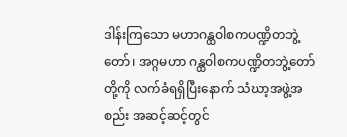ဒါန်းကြသော မဟာဂန္ထဝါစကပဏ္ဍိတဘွဲ့တော်၊ အဂ္ဂမဟာ ဂန္ထဝါစကပဏ္ဍိတဘွဲ့တော် တို့ကို လက်ခံရရှိပြီးနောက် သံဃာ့အဖွဲ့အစည်း အဆင့်ဆင့်တွင်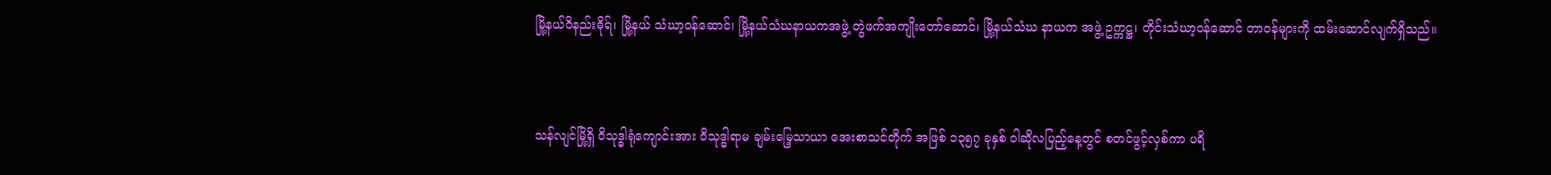မြို့နယ်ဝိနည်းဓိုရ်၊ မြို့နယ် သံဃာ့ဝန်ဆောင်၊ မြို့နယ်သံဃနာယကအဖွဲ့ တွဲဖက်အကျိုးတော်ဆောင်၊ မြို့နယ်သံဃ နာယက အဖွဲ့ ဥက္ကဋ္ဌ၊ တိုင်းသံဃာ့ဝန်ဆောင် တာဝန်များကို ထမ်းဆောင်လျက်ရှိသည်။



သန်လျင်မြို့ရှိ ဝိသုဒ္ဓါရုံကျောင်းအား ဝိသုဒ္ဓါရာမ ချမ်းမြေ့သာယာ အေးစာသင်တိုက် အဖြစ် ၁၃၅၇ ခုနှစ် ဝါဆိုလပြည့်နေ့တွင် စတင်ဖွင့်လှစ်ကာ ပရိ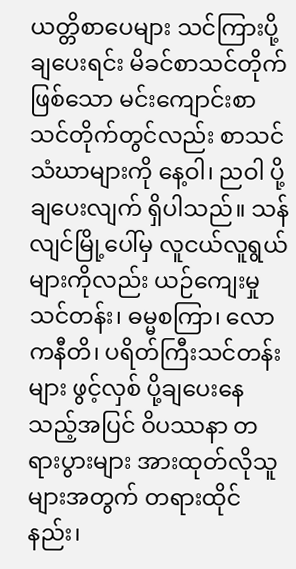ယတ္တိစာပေများ သင်ကြားပို့ချပေးရင်း မိခင်စာသင်တိုက် ဖြစ်သော မင်းကျောင်းစာသင်တိုက်တွင်လည်း စာသင်သံဃာများကို နေ့ဝါ၊ ညဝါ ပို့ချပေးလျက် ရှိပါသည်။ သန်လျင်မြို့ပေါ်မှ လူငယ်လူရွယ်များကိုလည်း ယဉ်ကျေးမှုသင်တန်း၊ ဓမ္မစကြာ၊ လောကနီတိ၊ ပရိတ်ကြီးသင်တန်းများ ဖွင့်လှစ် ပို့ချပေးနေသည့်အပြင် ဝိပဿနာ တရားပွားများ အားထုတ်လိုသူများအတွက် တရားထိုင်နည်း၊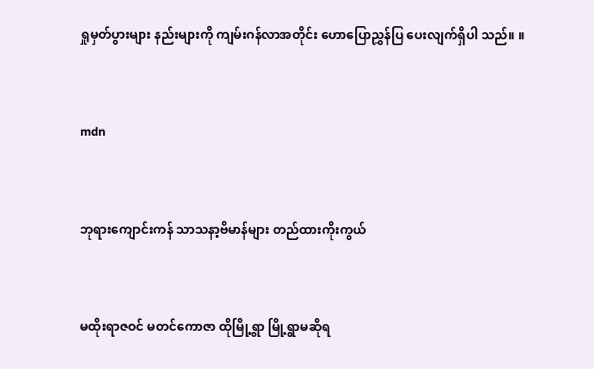ရှုမှတ်ပွားများ နည်းများကို ကျမ်းဂန်လာအတိုင်း ဟောပြောညွှန်ပြ ပေးလျက်ရှိပါ သည်။ ။



mdn



ဘုရားကျောင်းကန် သာသနာ့ဗိမာန်များ တည်ထားကိုးကွယ်



မထိုးရာဇဝင် မတင်ကောဇာ ထိုမြို့ရွာ မြို့ရွာမဆိုရ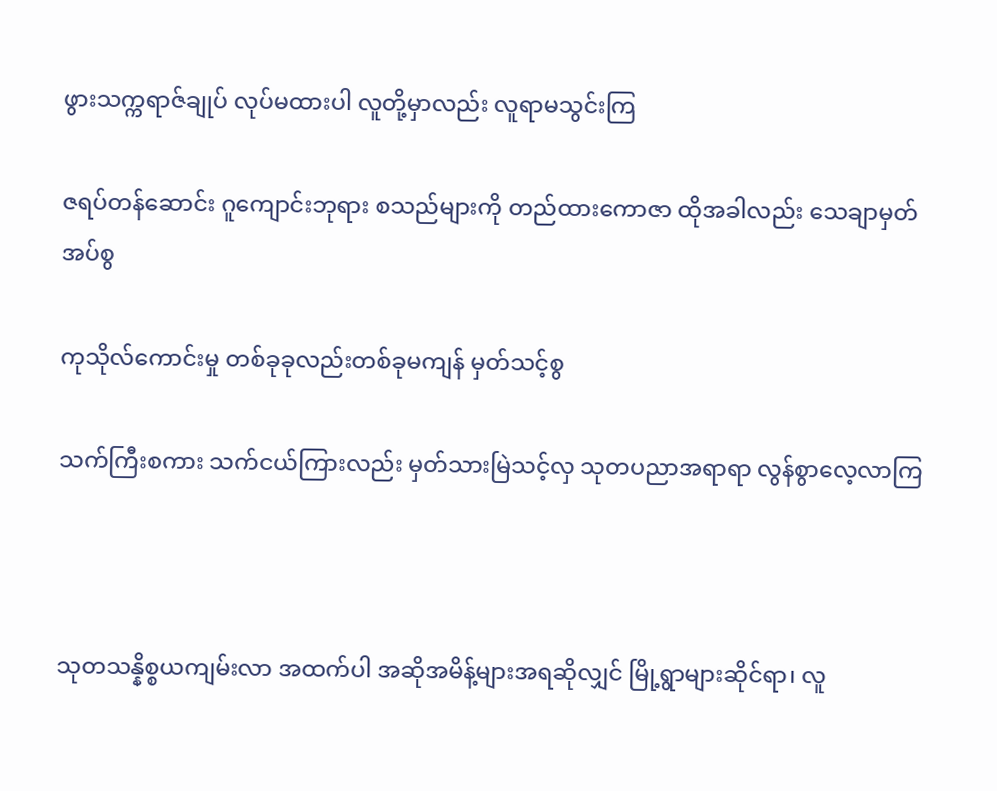ဖွားသက္ကရာဇ်ချုပ် လုပ်မထားပါ လူတို့မှာလည်း လူရာမသွင်းကြ

ဇရပ်တန်ဆောင်း ဂူကျောင်းဘုရား စသည်များကို တည်ထားကောဇာ ထိုအခါလည်း သေချာမှတ်အပ်စွ

ကုသိုလ်ကောင်းမှု တစ်ခုခုလည်းတစ်ခုမကျန် မှတ်သင့်စွ

သက်ကြီးစကား သက်ငယ်ကြားလည်း မှတ်သားမြဲသင့်လှ သုတပညာအရာရာ လွန်စွာလေ့လာကြ



သုတသန္နိစ္စယကျမ်းလာ အထက်ပါ အဆိုအမိန့်များအရဆိုလျှင် မြို့ရွာများဆိုင်ရာ၊ လူ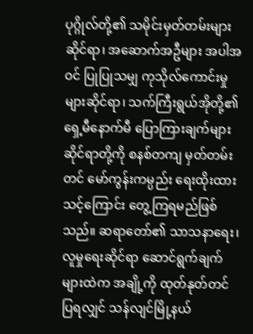ပုဂ္ဂိုလ်တို့၏ သမိုင်းမှတ်တမ်းများဆိုင်ရာ၊ အဆောက်အဦများ အပါအဝင် ပြုပြုသမျှ ကုသိုလ်ကောင်းမှုများဆိုင်ရာ၊ သက်ကြီးရွယ်အိုတို့၏ ရှေ့မီနောက်မီ ပြောကြားချက်များ ဆိုင်ရာတို့ကို စနစ်တကျ မှတ်တမ်းတင် မော်ကွန်းကမ္ပည်း ရေးထိုးထားသင့်ကြောင်း တွေ့ကြရမည်ဖြစ်သည်။ ဆရာတော်၏ သာသနာရေး၊ လူမှုရေးဆိုင်ရာ ဆောင်ရွက်ချက်များထဲက အချို့ကို ထုတ်နုတ်တင်ပြရလျှင် သန်လျင်မြို့နယ်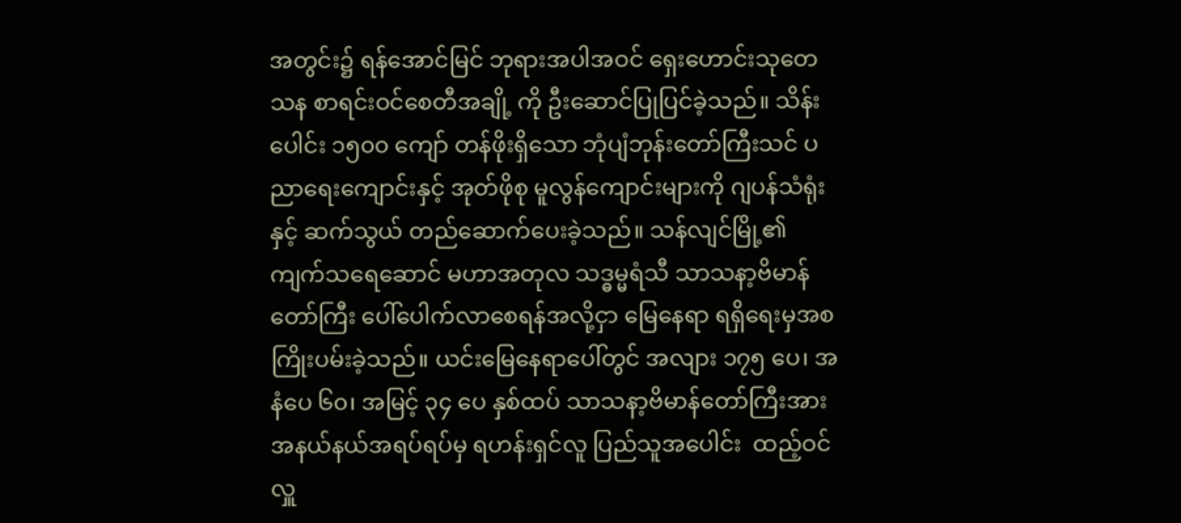အတွင်း၌ ရန်အောင်မြင် ဘုရားအပါအဝင် ရှေးဟောင်းသုတေသန စာရင်းဝင်စေတီအချို့ ကို ဦးဆောင်ပြုပြင်ခဲ့သည်။ သိန်းပေါင်း ၁၅၀၀ ကျော် တန်ဖိုးရှိသော ဘုံပျံဘုန်းတော်ကြီးသင် ပညာရေးကျောင်းနှင့် အုတ်ဖိုစု မူလွန်ကျောင်းများကို ဂျပန်သံရုံးနှင့် ဆက်သွယ် တည်ဆောက်ပေးခဲ့သည်။ သန်လျင်မြို့၏ ကျက်သရေဆောင် မဟာအတုလ သဒ္ဓမ္မရံသီ သာသနာ့ဗိမာန်တော်ကြီး ပေါ်ပေါက်လာစေရန်အလို့ငှာ မြေနေရာ ရရှိရေးမှအစ ကြိုးပမ်းခဲ့သည်။ ယင်းမြေနေရာပေါ်တွင် အလျား ၁၇၅ ပေ၊ အနံပေ ၆၀၊ အမြင့် ၃၄ ပေ နှစ်ထပ် သာသနာ့ဗိမာန်တော်ကြီးအား အနယ်နယ်အရပ်ရပ်မှ ရဟန်းရှင်လူ ပြည်သူအပေါင်း  ထည့်ဝင်လှူ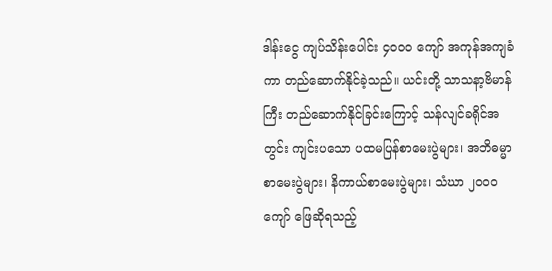ဒါန်းငွေ ကျပ်သိန်းပေါင်း ၄၀၀၀ ကျော် အကုန်အကျခံကာ တည်ဆောက်နိုင်ခဲ့သည်။ ယင်းတို့ သာသနာ့ဗိမာန်ကြီး တည်ဆောက်နိုင်ခြင်းကြောင့် သန်လျင်ခရိုင်အတွင်း ကျင်းပသော ပထမပြန်စာမေးပွဲများ၊ အဘိဓမ္မာစာမေးပွဲများ၊ နိကာယ်စာမေးပွဲများ၊ သံဃာ ၂၀၀၀ ကျော် ဖြေဆိုရသည့်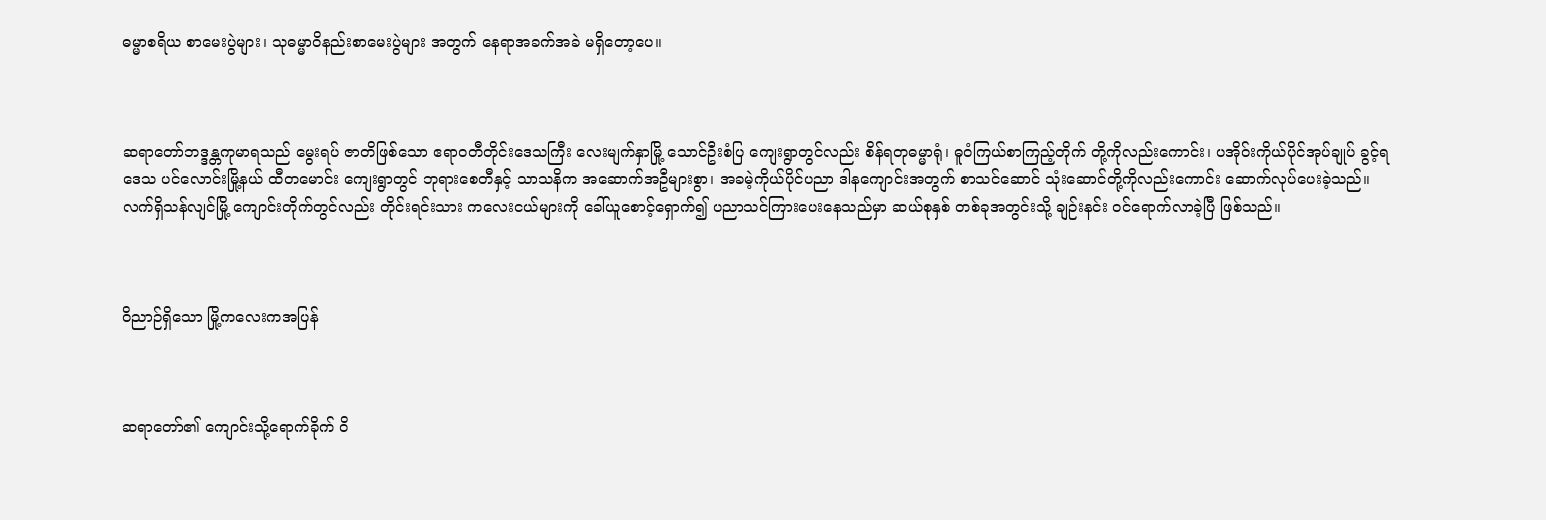ဓမ္မာစရိယ စာမေးပွဲများ၊ သုဓမ္မာဝိနည်းစာမေးပွဲများ အတွက် နေရာအခက်အခဲ မရှိတော့ပေ။



ဆရာတော်ဘဒ္ဒန္တကုမာရသည် မွေးရပ် ဇာတိဖြစ်သော ဧရာဝတီတိုင်းဒေသကြီး လေးမျက်နှာမြို့ သောင်ဦးစံပြ ကျေးရွာတွင်လည်း စိန်ရတုဓမ္မာရုံ၊ ဓူဝံကြယ်စာကြည့်တိုက် တို့ကိုလည်းကောင်း၊ ပအိုဝ်းကိုယ်ပိုင်အုပ်ချုပ် ခွင့်ရဒေသ ပင်လောင်းမြို့နယ် ထီတမောင်း ကျေးရွာတွင် ဘုရားစေတီနှင့် သာသနိက အဆောက်အဦများစွာ၊ အခမဲ့ကိုယ်ပိုင်ပညာ ဒါနကျောင်းအတွက် စာသင်ဆောင် သုံးဆောင်တို့ကိုလည်းကောင်း ဆောက်လုပ်ပေးခဲ့သည်။ လက်ရှိသန်လျင်မြို့ ကျောင်းတိုက်တွင်လည်း တိုင်းရင်းသား ကလေးငယ်များကို ခေါ်ယူစောင့်ရှောက်၍ ပညာသင်ကြားပေးနေသည်မှာ ဆယ်စုနှစ် တစ်ခုအတွင်းသို့ ချဉ်းနင်း ဝင်ရောက်လာခဲ့ပြီ ဖြစ်သည်။



ဝိညာဉ်ရှိသော မြို့ကလေးကအပြန်



ဆရာတော်၏ ကျောင်းသို့ရောက်ခိုက် ဝိ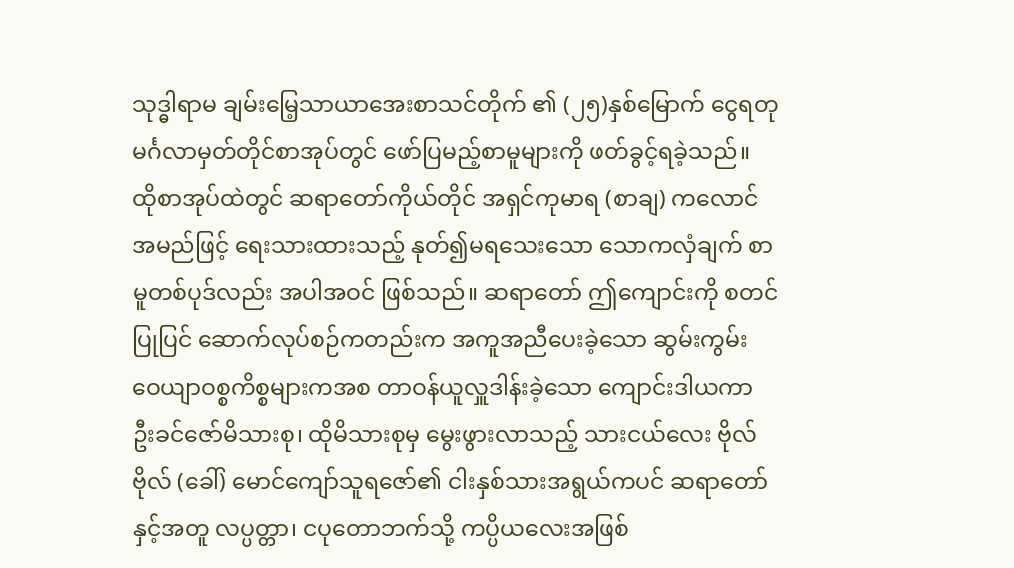သုဒ္ဓါရာမ ချမ်းမြေ့သာယာအေးစာသင်တိုက် ၏ (၂၅)နှစ်မြောက် ငွေရတု မင်္ဂလာမှတ်တိုင်စာအုပ်တွင် ဖော်ပြမည့်စာမူများကို ဖတ်ခွင့်ရခဲ့သည်။ ထိုစာအုပ်ထဲတွင် ဆရာတော်ကိုယ်တိုင် အရှင်ကုမာရ (စာချ) ကလောင်အမည်ဖြင့် ရေးသားထားသည့် နုတ်၍မရသေးသော သောကလှံချက် စာမူတစ်ပုဒ်လည်း အပါအဝင် ဖြစ်သည်။ ဆရာတော် ဤကျောင်းကို စတင်ပြုပြင် ဆောက်လုပ်စဉ်ကတည်းက အကူအညီပေးခဲ့သော ဆွမ်းကွမ်း ဝေယျာဝစ္စကိစ္စများကအစ တာဝန်ယူလှူဒါန်းခဲ့သော ကျောင်းဒါယကာ ဦးခင်ဇော်မိသားစု၊ ထိုမိသားစုမှ မွေးဖွားလာသည့် သားငယ်လေး ဗိုလ်ဗိုလ် (ခေါ်) မောင်ကျော်သူရဇော်၏ ငါးနှစ်သားအရွယ်ကပင် ဆရာတော်နှင့်အတူ လပ္ပတ္တာ၊ ငပုတောဘက်သို့ ကပ္ပိယလေးအဖြစ်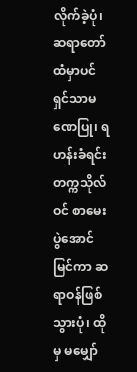လိုက်ခဲ့ပုံ၊ ဆရာတော်ထံမှာပင် ရှင်သာမဏေပြု၊ ရဟန်းခံရင်း တက္ကသိုလ်ဝင် စာမေးပွဲအောင်မြင်ကာ ဆရာဝန်ဖြစ်သွားပုံ၊ ထိုမှ မမျှော်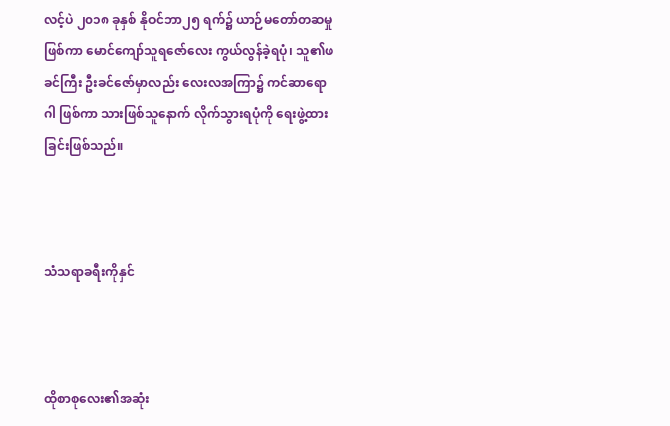လင့်ပဲ ၂၀၁၈ ခုနှစ် နိုဝင်ဘာ၂၅ ရက်၌ ယာဉ်မတော်တဆမှု ဖြစ်ကာ မောင်ကျော်သူရဇော်လေး ကွယ်လွန်ခဲ့ရပုံ၊ သူ၏ဖခင်ကြီး ဦးခင်ဇော်မှာလည်း လေးလအကြာ၌ ကင်ဆာရောဂါ ဖြစ်ကာ သားဖြစ်သူနောက် လိုက်သွားရပုံကို ရေးဖွဲ့ထားခြင်းဖြစ်သည်။



သံသရာခရီးကိုနှင်



ထိုစာစုလေး၏အဆုံး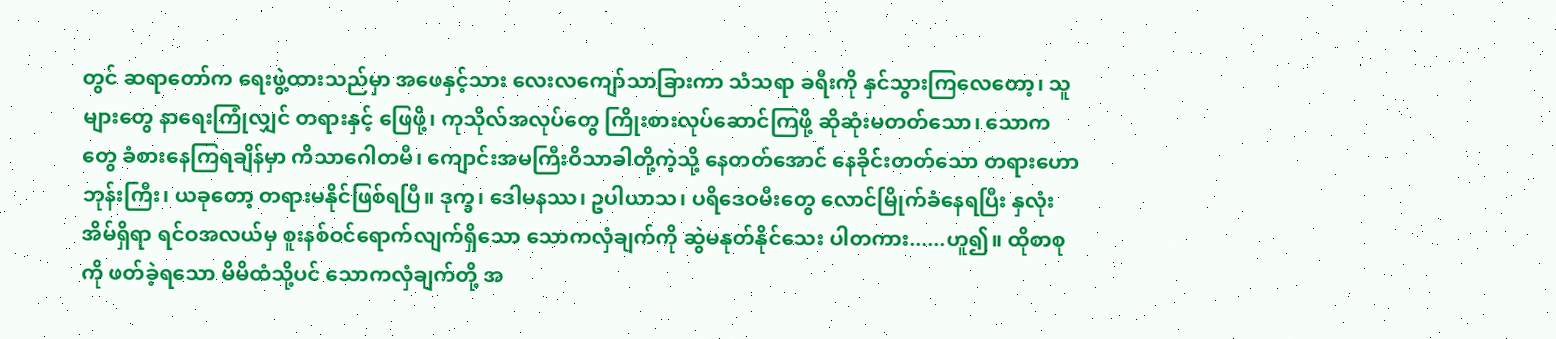တွင် ဆရာတော်က ရေးဖွဲ့ထားသည်မှာ အဖေနှင့်သား လေးလကျော်သာခြားကာ သံသရာ ခရီးကို နှင်သွားကြလေတော့၊ သူများတွေ နာရေးကြုံလျှင် တရားနှင့် ဖြေဖို့၊ ကုသိုလ်အလုပ်တွေ ကြိုးစားလုပ်ဆောင်ကြဖို့ ဆိုဆုံးမတတ်သော၊ သောကတွေ ခံစားနေကြရချိန်မှာ ကိသာဂေါတမီ၊ ကျောင်းအမကြီးဝိသာခါတို့ကဲ့သို့ နေတတ်အောင် နေခိုင်းတတ်သော တရားဟောဘုန်းကြီး၊ ယခုတော့ တရားမနိုင်ဖြစ်ရပြီ။ ဒုက္ခ၊ ဒေါမနဿ၊ ဥပါယာသ၊ ပရိဒေဝမီးတွေ လောင်မြိုက်ခံနေရပြီး နှလုံးအိမ်ရှိရာ ရင်ဝအလယ်မှ စူးနစ်ဝင်ရောက်လျက်ရှိသော သောကလှံချက်ကို ဆွဲမနုတ်နိုင်သေး ပါတကား......ဟူ၍။ ထိုစာစုကို ဖတ်ခဲ့ရသော မိမိထံသို့ပင် သောကလှံချက်တို့ အ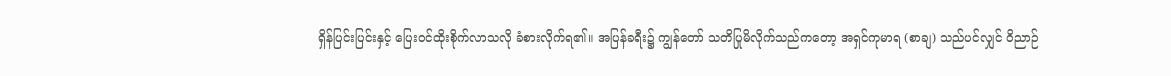ရှိန်ပြင်းပြင်းနှင့် ပြေးဝင်ထိုးစိုက်လာသလို ခံစားလိုက်ရ၏။ အပြန်ခရီး၌ ကျွန်တော် သတိပြုမိလိုက်သည်ကတော့ အရှင်ကုမာရ (စာချ) သည်ပင်လျှင် ဝိညာဉ်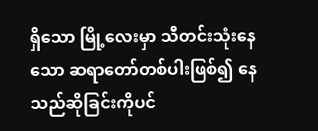ရှိသော မြို့လေးမှာ သီတင်းသုံးနေသော ဆရာတော်တစ်ပါးဖြစ်၍ နေသည်ဆိုခြင်းကိုပင်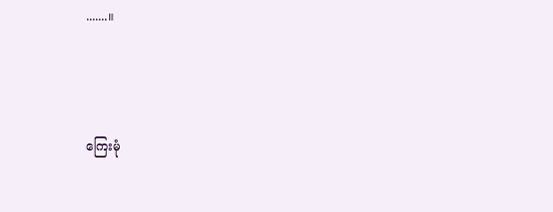.......။



ကြေးမုံ